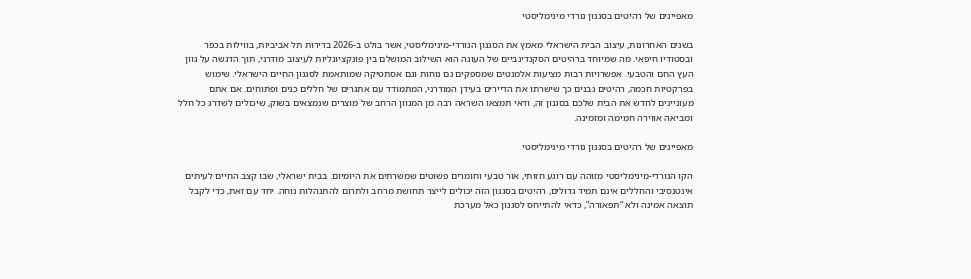מאפיינים של רהיטים בסגנון נורדי מינימליסטי

בשנים האחרונות, עיצוב הבית הישראלי מאמץ את הסגנון הנורדי-מינימליסטי, אשר בולט ב-2026 בדירות תל אביביות, בווילות בכפר ובסטודיו חיפאי. מה שמיוחד ברהיטים הסקנדינביים של העונה הוא השילוב המושלם בין פונקציונליות לעיצוב מודרני, תוך הדגשה על גוון העץ החם והטבעי. אפשרויות רבות מציעות אלמנטים שמספקים גם נוחות וגם אסתטיקה שמותאמת לסגנון החיים הישראלי. שימוש בפרקטיות חכמה, רהיטים נבנים כך שישרתו את הדיירים בעידן המודרני, המתמודד עם אתגרים של חללים כנים ופתוחים. אם אתם מעוניינים לחדש את הבית שלכם בסגנון זה, ודאי תמצאו השראה רבה מן המגוון הרחב של מוצרים שנמצאים בשוק, שיכולים לשדרג כל חלל ומביאה אווירה חמימה ומזמינה.

מאפיינים של רהיטים בסגנון נורדי מינימליסטי

הקו הנורדי-מינימליסטי מזוהה עם רוגע חזותי, אור טבעי וחומרים פשוטים שמשרתים את היומיום. בבית ישראלי, שבו קצב החיים לעיתים אינטנסיבי והחללים אינם תמיד גדולים, רהיטים בסגנון הזה יכולים לייצר תחושת מרחב ולתרום להתנהלות נוחה. יחד עם זאת, כדי לקבל תוצאה אמינה ולא “תפאורה”, כדאי להתייחס לסגנון כאל מערכת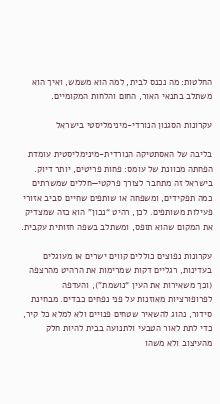החלטות: מה נכנס לבית, למה הוא משמש, ואיך הוא משתלב בתנאי האור, החום והלחות המקומיים.

עקרונות הסגנון הנורדי-מינימליסטי בישראל

בליבה של האסתטיקה הנורדית-מינימליסטית עומדת הפחתה מכוונת של עומס: פחות פריטים, יותר דיוק. בישראל זה מתחבר לצורך פרקטי—חללים שמשרתים כמה תפקידים, ומשפחה או שותפים שחיים סביב אזורי פעילות משותפים. לכן, רהיט “נכון” הוא כזה שמצדיק את המקום שהוא תופס, ומשתלב בשפה חזותית עקבית.

עקרונות נפוצים כוללים קווים ישרים או מעוגלים בעדינות, רגליים דקות שמרימות את הרהיט מהרצפה (וכך משאירות את העין “נושמת”), והעדפה לפרופורציות מאוזנות על פני נפחים כבדים. מבחינת סידור, נהוג להשאיר שטחים פנויים ולא למלא כל קיר, כדי לתת לאור הטבעי ולתנועה בבית להיות חלק מהעיצוב ולא משהו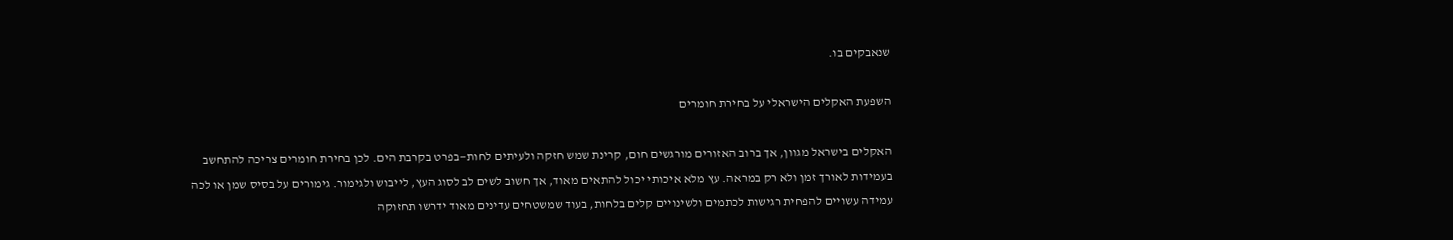שנאבקים בו.

השפעת האקלים הישראלי על בחירת חומרים

האקלים בישראל מגוון, אך ברוב האזורים מורגשים חום, קרינת שמש חזקה ולעיתים לחות—בפרט בקרבת הים. לכן בחירת חומרים צריכה להתחשב בעמידות לאורך זמן ולא רק במראה. עץ מלא איכותי יכול להתאים מאוד, אך חשוב לשים לב לסוג העץ, לייבוש ולגימור. גימורים על בסיס שמן או לכה עמידה עשויים להפחית רגישות לכתמים ולשינויים קלים בלחות, בעוד שמשטחים עדינים מאוד ידרשו תחזוקה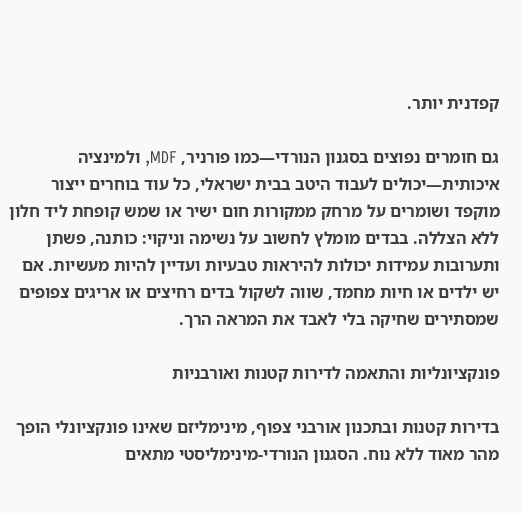קפדנית יותר.

גם חומרים נפוצים בסגנון הנורדי—כמו פורניר, MDF, ולמינציה איכותית—יכולים לעבוד היטב בבית ישראלי, כל עוד בוחרים ייצור מוקפד ושומרים על מרחק ממקורות חום ישיר או שמש קופחת ליד חלון ללא הצללה. בבדים מומלץ לחשוב על נשימה וניקוי: כותנה, פשתן ותערובות עמידות יכולות להיראות טבעיות ועדיין להיות מעשיות. אם יש ילדים או חיות מחמד, שווה לשקול בדים רחיצים או אריגים צפופים שמסתירים שחיקה בלי לאבד את המראה הרך.

פונקציונליות והתאמה לדירות קטנות ואורבניות

בדירות קטנות ובתכנון אורבני צפוף, מינימליזם שאינו פונקציונלי הופך מהר מאוד ללא נוח. הסגנון הנורדי-מינימליסטי מתאים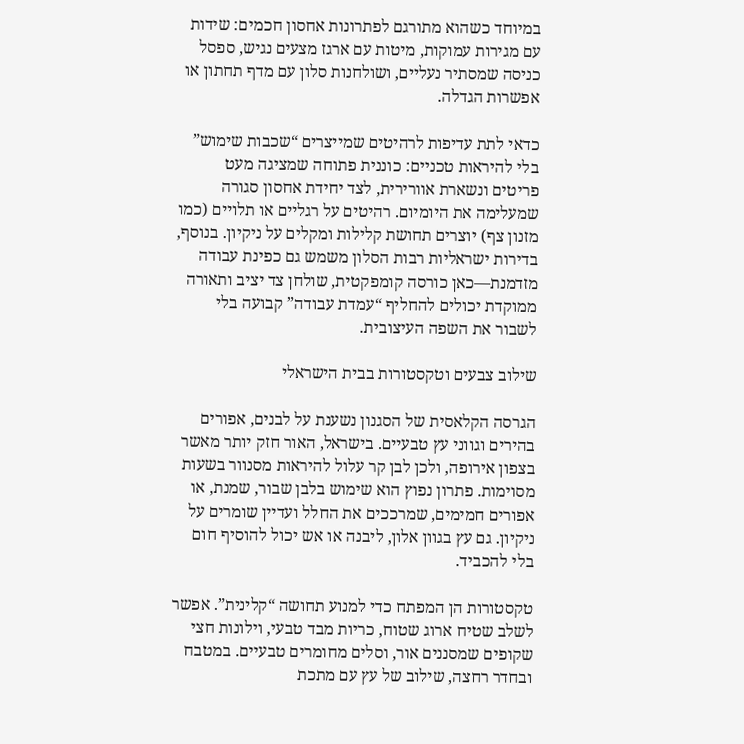במיוחד כשהוא מתורגם לפתרונות אחסון חכמים: שידות עם מגירות עמוקות, מיטות עם ארגז מצעים נגיש, ספסל כניסה שמסתיר נעליים, ושולחנות סלון עם מדף תחתון או אפשרות הגדלה.

כדאי לתת עדיפות לרהיטים שמייצרים “שכבות שימוש” בלי להיראות טכניים: כוננית פתוחה שמציגה מעט פריטים ונשארת אוורירית, לצד יחידת אחסון סגורה שמעלימה את היומיום. רהיטים על רגליים או תלויים (כמו מזנון צף) יוצרים תחושת קלילות ומקלים על ניקיון. בנוסף, בדירות ישראליות רבות הסלון משמש גם כפינת עבודה מזדמנת—כאן כורסה קומפקטית, שולחן צד יציב ותאורה ממוקדת יכולים להחליף “עמדת עבודה” קבועה בלי לשבור את השפה העיצובית.

שילוב צבעים וטקסטורות בבית הישראלי

הגרסה הקלאסית של הסגנון נשענת על לבנים, אפורים בהירים וגווני עץ טבעיים. בישראל, האור חזק יותר מאשר בצפון אירופה, ולכן לבן קר עלול להיראות מסנוור בשעות מסוימות. פתרון נפוץ הוא שימוש בלבן שבור, שמנת, או אפורים חמימים, שמרככים את החלל ועדיין שומרים על ניקיון. גם עץ בגוון אלון, ליבנה או אש יכול להוסיף חום בלי להכביד.

טקסטורות הן המפתח כדי למנוע תחושה “קלינית”. אפשר לשלב שטיח ארוג שטוח, כריות מבד טבעי, וילונות חצי שקופים שמסננים אור, וסלים מחומרים טבעיים. במטבח ובחדר רחצה, שילוב של עץ עם מתכת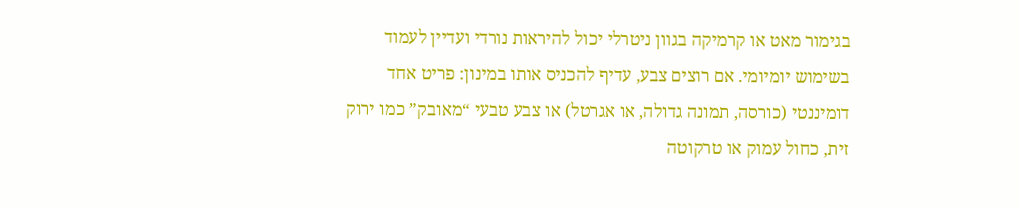בגימור מאט או קרמיקה בגוון ניטרלי יכול להיראות נורדי ועדיין לעמוד בשימוש יומיומי. אם רוצים צבע, עדיף להכניס אותו במינון: פריט אחד דומיננטי (כורסה, תמונה גדולה, או אגרטל) או צבע טבעי “מאובק” כמו ירוק זית, כחול עמוק או טרקוטה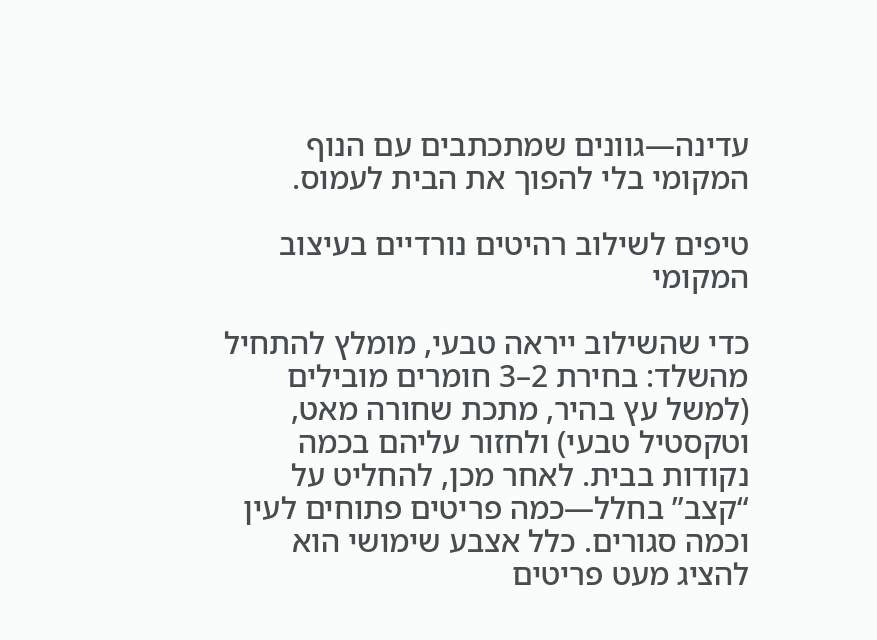עדינה—גוונים שמתכתבים עם הנוף המקומי בלי להפוך את הבית לעמוס.

טיפים לשילוב רהיטים נורדיים בעיצוב המקומי

כדי שהשילוב ייראה טבעי, מומלץ להתחיל מהשלד: בחירת 2–3 חומרים מובילים (למשל עץ בהיר, מתכת שחורה מאט, וטקסטיל טבעי) ולחזור עליהם בכמה נקודות בבית. לאחר מכן, להחליט על “קצב” בחלל—כמה פריטים פתוחים לעין וכמה סגורים. כלל אצבע שימושי הוא להציג מעט פריטים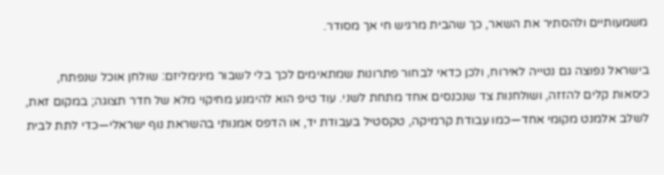משמעותיים ולהסתיר את השאר, כך שהבית מרגיש חי אך מסודר.

בישראל נפוצה גם נטייה לאירוח, ולכן כדאי לבחור פתרונות שמתאימים לכך בלי לשבור מינימליזם: שולחן אוכל שנפתח, כיסאות קלים להזזה, ושולחנות צד שנכנסים אחד מתחת לשני. עוד טיפ הוא להימנע מחיקוי מלא של חדר תצוגה; במקום זאת, לשלב אלמנט מקומי אחד—כמו עבודת קרמיקה, טקסטיל בעבודת יד, או הדפס אמנותי בהשראת נוף ישראלי—כדי לתת לבית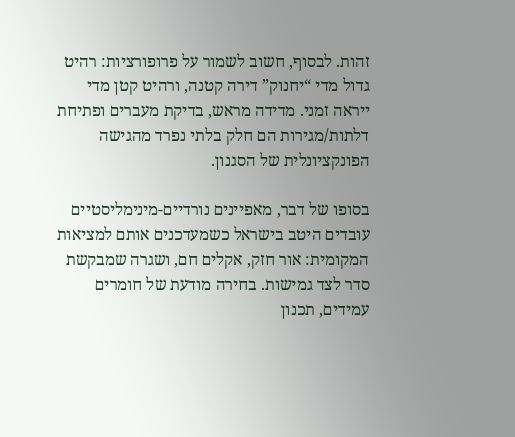זהות. לבסוף, חשוב לשמור על פרופורציות: רהיט גדול מדי “יחנוק” דירה קטנה, ורהיט קטן מדי ייראה זמני. מדידה מראש, בדיקת מעברים ופתיחת דלתות/מגירות הם חלק בלתי נפרד מהגישה הפונקציונלית של הסגנון.

בסופו של דבר, מאפיינים נורדיים-מינימליסטיים עובדים היטב בישראל כשמעדכנים אותם למציאות המקומית: אור חזק, אקלים חם, ושגרה שמבקשת סדר לצד גמישות. בחירה מודעת של חומרים עמידים, תכנון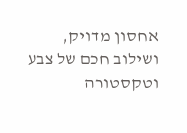אחסון מדויק, ושילוב חכם של צבע וטקסטורה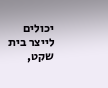יכולים לייצר בית שקט,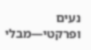נעים ופרקטי—מבלי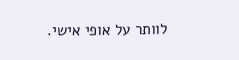לוותר על אופי אישי.